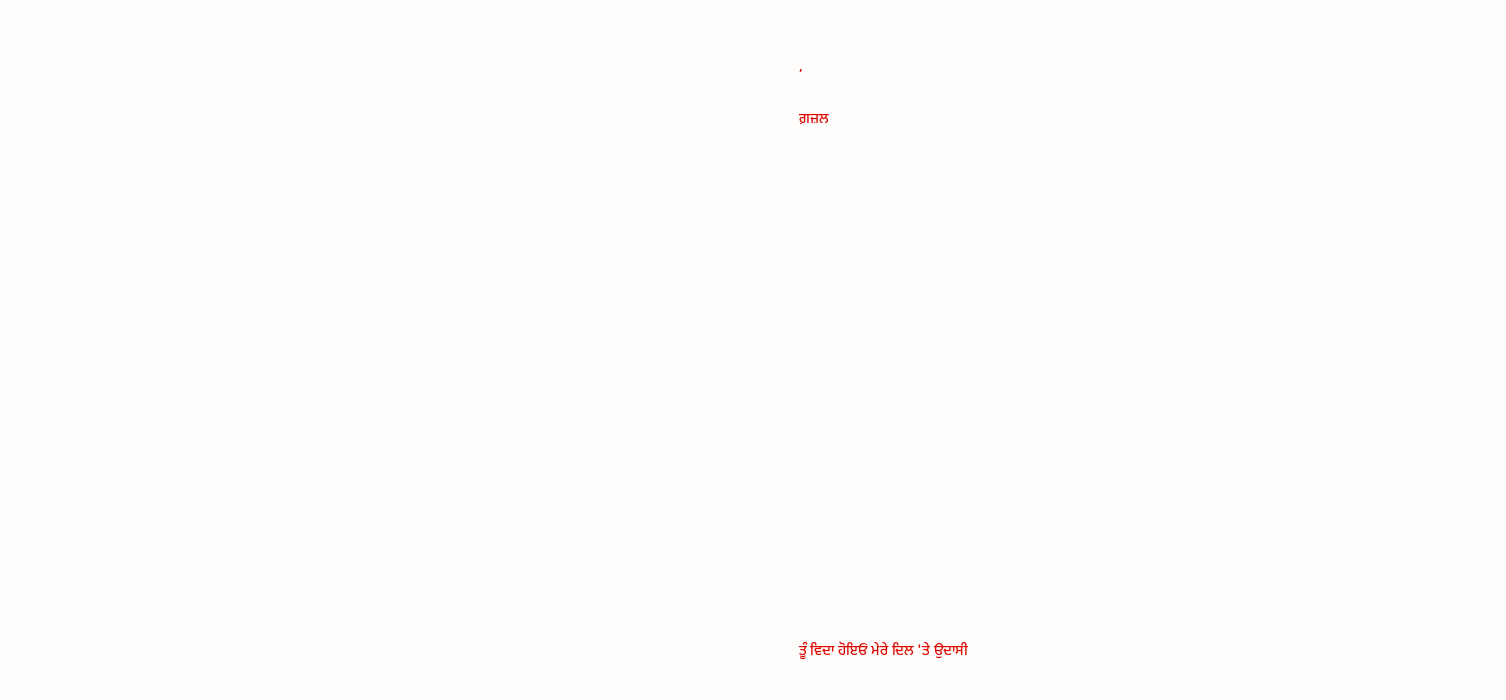,

ਗ਼ਜ਼ਲ



















ਤੂੰ ਵਿਦਾ ਹੋਇਓਂ ਮੇਰੇ ਦਿਲ 'ਤੇ ਉਦਾਸੀ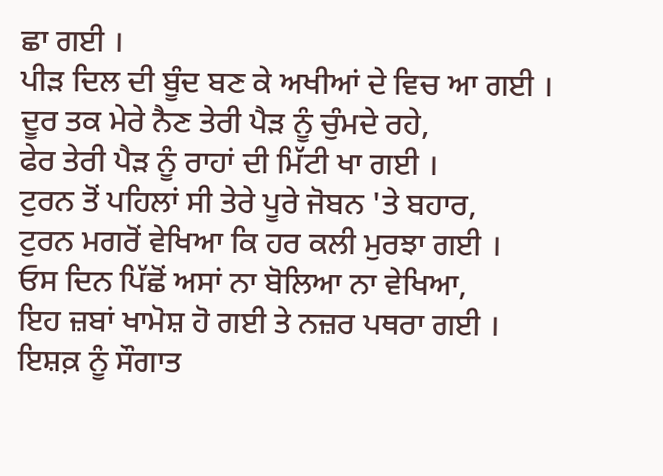ਛਾ ਗਈ ।
ਪੀੜ ਦਿਲ ਦੀ ਬੂੰਦ ਬਣ ਕੇ ਅਖੀਆਂ ਦੇ ਵਿਚ ਆ ਗਈ ।
ਦੂਰ ਤਕ ਮੇਰੇ ਨੈਣ ਤੇਰੀ ਪੈੜ ਨੂੰ ਚੁੰਮਦੇ ਰਹੇ,
ਫੇਰ ਤੇਰੀ ਪੈੜ ਨੂੰ ਰਾਹਾਂ ਦੀ ਮਿੱਟੀ ਖਾ ਗਈ ।
ਟੁਰਨ ਤੋਂ ਪਹਿਲਾਂ ਸੀ ਤੇਰੇ ਪੂਰੇ ਜੋਬਨ 'ਤੇ ਬਹਾਰ,
ਟੁਰਨ ਮਗਰੋਂ ਵੇਖਿਆ ਕਿ ਹਰ ਕਲੀ ਮੁਰਝਾ ਗਈ ।
ਓਸ ਦਿਨ ਪਿੱਛੋਂ ਅਸਾਂ ਨਾ ਬੋਲਿਆ ਨਾ ਵੇਖਿਆ,
ਇਹ ਜ਼ਬਾਂ ਖਾਮੋਸ਼ ਹੋ ਗਈ ਤੇ ਨਜ਼ਰ ਪਥਰਾ ਗਈ ।
ਇਸ਼ਕ਼ ਨੂੰ ਸੌਗਾਤ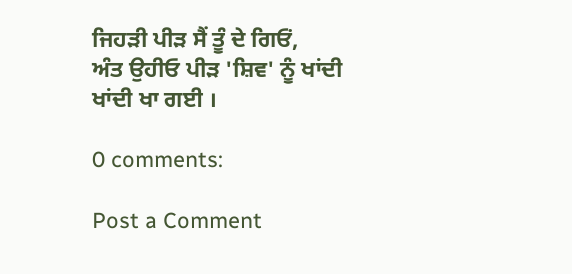ਜਿਹੜੀ ਪੀੜ ਸੈਂ ਤੂੰ ਦੇ ਗਿਓਂ,
ਅੰਤ ਉਹੀਓ ਪੀੜ 'ਸ਼ਿਵ' ਨੂੰ ਖਾਂਦੀ ਖਾਂਦੀ ਖਾ ਗਈ ।

0 comments:

Post a Comment